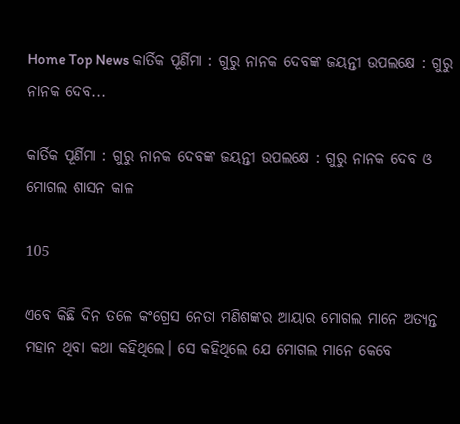Home Top News କାର୍ତିକ ପୂର୍ଣିମା : ଗୁରୁ ନାନକ ଦେବଙ୍କ ଜୟନ୍ତୀ ଉପଲକ୍ଷେ : ଗୁରୁ ନାନକ ଦେବ...

କାର୍ତିକ ପୂର୍ଣିମା : ଗୁରୁ ନାନକ ଦେବଙ୍କ ଜୟନ୍ତୀ ଉପଲକ୍ଷେ : ଗୁରୁ ନାନକ ଦେବ ଓ ମୋଗଲ ଶାସନ କାଳ

105

ଏବେ କିଛି ଦିନ ତଳେ କଂଗ୍ରେସ ନେତା ମଣିଶଙ୍କର ଆୟାର ମୋଗଲ ମାନେ ଅତ୍ୟନ୍ତ ମହାନ ଥିବା କଥା କହିଥିଲେ। ସେ କହିଥିଲେ ଯେ ମୋଗଲ ମାନେ କେବେ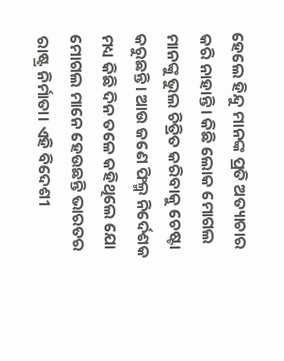ହେଲେ ହିନ୍ଦୁ ମାନଙ୍କ ପ୍ରତି ଅତ୍ୟାଚାର କରି ନାହାନ୍ତି। କିଛି ଲୋକ ମୋଗଲ ମାନଙ୍କୁ ଭୁଲ ଚିତ୍ରିତ କରିବାକୁ ଚେଷ୍ଟା କରୁଛନ୍ତି। ଆଉ ଜଣେ ଫିଲ୍ମ ନିର୍ଦେଶକ ମଧ୍ୟ କିଛି ଦିନ ତଳେ କହିଥିଲେ ଯୋ ମୋଗଲ ମାନେ ହେଉଛନ୍ତି ଭାରତର ରାଷ୍ଟ୍ର ନିର୍ମାତା। ଏହି ବିଦେଶୀ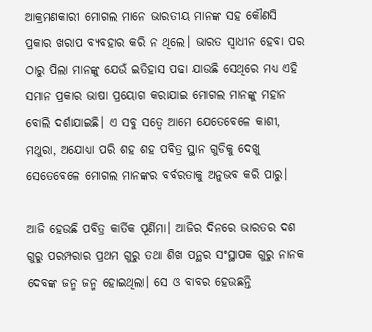ଆକ୍ରମଣକାରୀ ମୋଗଲ ମାନେ ଭାରତୀୟ ମାନଙ୍କ ସହ କୌଣସି ପ୍ରକାର ଖରାପ ବ୍ୟବହାର କରି ନ ଥିଲେ। ଭାରତ ସ୍ୱାଧୀନ ହେବା ପର ଠାରୁ ପିଲା ମାନଙ୍କୁ ଯେଉଁ ଇତିହାସ ପଢା ଯାଉଛି ସେଥିରେ ମଧ୍ୟ ଏହି ସମାନ ପ୍ରକାର ଭାଷା ପ୍ରୟୋଗ କରାଯାଇ ମୋଗଲ ମାନଙ୍କୁ ମହାନ ବୋଲି ଦର୍ଶାଯାଇଛି। ଏ ସବୁ ସତ୍ୱେ ଆମେ ଯେତେବେଳେ କାଶୀ, ମଥୁରା, ଅଯୋଧ୍ୟା ପରି ଶହ ଶହ ପବିତ୍ର ସ୍ଥାନ ଗୁଡିକୁ ଦେଖୁ ସେତେବେଳେ ମୋଗଲ ମାନଙ୍କର ବର୍ବରତାକୁ ଅନୁଭବ କରି ପାରୁ।

ଆଜି ହେଉଛି ପବିତ୍ର କାର୍ତିକ ପୂର୍ଣିମା। ଆଜିର ଦିନରେ ଭାରତର ଦଶ ଗୁରୁ ପରମ୍ପରାର ପ୍ରଥମ ଗୁରୁ ତଥା ଶିଖ ପନ୍ଥର ସଂସ୍ଥାପକ ଗୁରୁ ନାନକ ଦେବଙ୍କ ଜନ୍ମ ଜନ୍ମ ହୋଇଥିଲା। ସେ ଓ ବାବର ହେଉଛନ୍ତି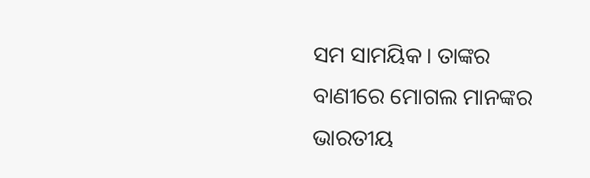ସମ ସାମୟିକ। ତାଙ୍କର ବାଣୀରେ ମୋଗଲ ମାନଙ୍କର ଭାରତୀୟ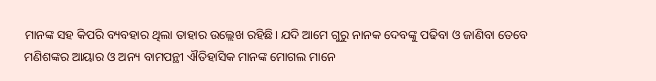ମାନଙ୍କ ସହ କିପରି ବ୍ୟବହାର ଥିଲା ତାହାର ଉଲ୍ଲେଖ ରହିଛି। ଯଦି ଆମେ ଗୁରୁ ନାନକ ଦେବଙ୍କୁ ପଢିବା ଓ ଜାଣିବା ତେବେ ମଣିଶଙ୍କର ଆୟାର ଓ ଅନ୍ୟ ବାମପନ୍ଥୀ ଐତିହାସିକ ମାନଙ୍କ ମୋଗଲ ମାନେ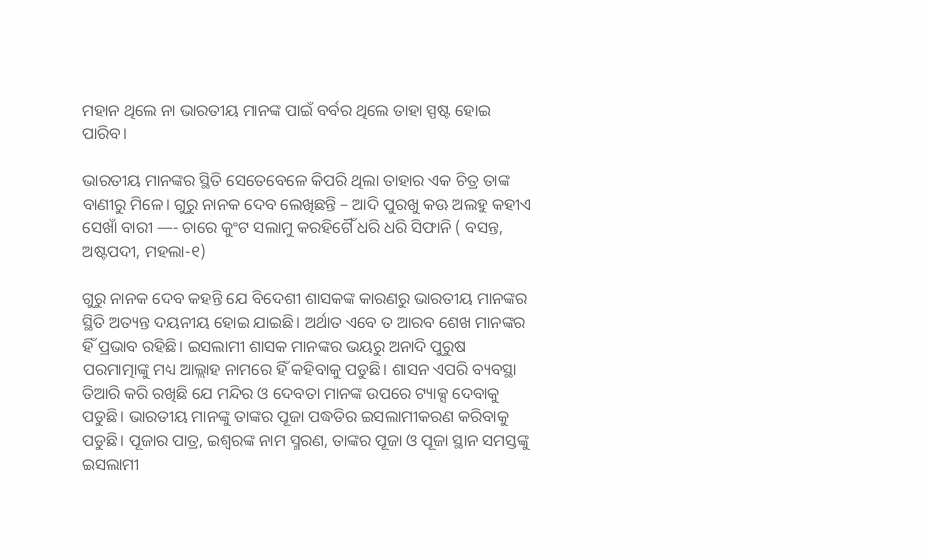ମହାନ ଥିଲେ ନା ଭାରତୀୟ ମାନଙ୍କ ପାଇଁ ବର୍ବର ଥିଲେ ତାହା ସ୍ପଷ୍ଟ ହୋଇ ପାରିବ।

ଭାରତୀୟ ମାନଙ୍କର ସ୍ଥିତି ସେତେବେଳେ କିପରି ଥିଲା ତାହାର ଏକ ଚିତ୍ର ତାଙ୍କ ବାଣୀରୁ ମିଳେ। ଗୁରୁ ନାନକ ଦେବ ଲେଖିଛନ୍ତି – ଆଦି ପୁରଖୁ କଊ ଅଲହୁ କହୀଏ ସେଖାଁ ବାରୀ —- ଚାରେ କୁଂଟ ସଲାମୁ କରହିଗୈଁ ଧରି ଧରି ସିଫାନି ( ବସନ୍ତ, ଅଷ୍ଟପଦୀ, ମହଲା-୧)

ଗୁରୁ ନାନକ ଦେବ କହନ୍ତି ଯେ ବିଦେଶୀ ଶାସକଙ୍କ କାରଣରୁ ଭାରତୀୟ ମାନଙ୍କର ସ୍ଥିତି ଅତ୍ୟନ୍ତ ଦୟନୀୟ ହୋଇ ଯାଇଛି। ଅର୍ଥାତ ଏବେ ତ ଆରବ ଶେଖ ମାନଙ୍କର ହିଁ ପ୍ରଭାବ ରହିଛି। ଇସଲାମୀ ଶାସକ ମାନଙ୍କର ଭୟରୁ ଅନାଦି ପୁରୁଷ ପରମାତ୍ମାଙ୍କୁ ମଧ୍ୟ ଆଲ୍ଲାହ ନାମରେ ହିଁ କହିବାକୁ ପଡୁଛି। ଶାସନ ଏପରି ବ୍ୟବସ୍ଥା ତିଆରି କରି ରଖିଛି ଯେ ମନ୍ଦିର ଓ ଦେବତା ମାନଙ୍କ ଉପରେ ଟ୍ୟାକ୍ସ ଦେବାକୁ ପଡୁଛି। ଭାରତୀୟ ମାନଙ୍କୁ ତାଙ୍କର ପୂଜା ପଦ୍ଧତିର ଇସଲାମୀକରଣ କରିବାକୁ ପଡୁଛି। ପୂଜାର ପାତ୍ର, ଇଶ୍ୱରଙ୍କ ନାମ ସ୍ମରଣ, ତାଙ୍କର ପୂଜା ଓ ପୂଜା ସ୍ଥାନ ସମସ୍ତଙ୍କୁ ଇସଲାମୀ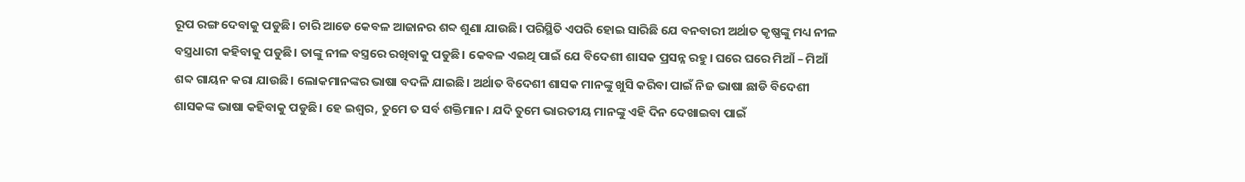ରୂପ ରଙ୍ଗ ଦେବାକୁ ପଡୁଛି। ଚାରି ଆଡେ କେବଳ ଆଜାନର ଶବ୍ଦ ଶୁଣା ଯାଉଛି। ପରିସ୍ଥିତି ଏପରି ହୋଇ ସାରିଛି ଯେ ବନବାରୀ ଅର୍ଥାତ କୃଷ୍ଣଙ୍କୁ ମଧ୍ୟ ନୀଳ ବସ୍ତ୍ରଧାରୀ କହିବାକୁ ପଡୁଛି। ତାଙ୍କୁ ନୀଳ ବସ୍ତ୍ରରେ ରଖିବାକୁ ପଡୁଛି। କେବଳ ଏଇଥି ପାଇଁ ଯେ ବିଦେଶୀ ଶାସକ ପ୍ରସନ୍ନ ରହୁ। ଘରେ ଘରେ ମିଆଁ – ମିଆଁ ଶବ୍ଦ ଗାୟନ କରା ଯାଉଛି। ଲୋକମାନଙ୍କର ଭାଷା ବଦଳି ଯାଇଛି। ଅର୍ଥାତ ବିଦେଶୀ ଶାସକ ମାନଙ୍କୁ ଖୁସି କରିବା ପାଇଁ ନିଜ ଭାଷା ଛାଡି ବିଦେଶୀ ଶାସକଙ୍କ ଭାଷା କହିବାକୁ ପଡୁଛି। ହେ ଇଶ୍ୱର, ତୁମେ ତ ସର୍ବ ଶକ୍ତିମାନ। ଯଦି ତୁମେ ଭାରତୀୟ ମାନଙ୍କୁ ଏହି ଦିନ ଦେଖାଇବା ପାଇଁ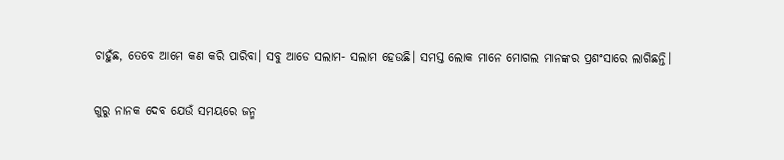ଚାହୁଁଛ, ତେବେ ଆମେ କଣ କରି ପାରିବା। ସବୁ ଆଡେ ସଲାମ- ସଲାମ ହେଉଛି। ସମସ୍ତ ଲୋକ ମାନେ ମୋଗଲ ମାନଙ୍କର ପ୍ରଶଂସାରେ ଲାଗିଛନ୍ତି।

ଗୁରୁ ନାନକ ଦେବ ଯେଉଁ ସମୟରେ ଜନ୍ମ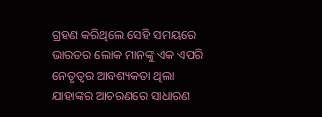ଗ୍ରହଣ କରିଥିଲେ ସେହି ସମୟରେ ଭାରତର ଲୋକ ମାନଙ୍କୁ ଏକ ଏପରି ନେତୃତ୍ୱର ଆବଶ୍ୟକତା ଥିଲା ଯାହାଙ୍କର ଆଚରଣରେ ସାଧାରଣ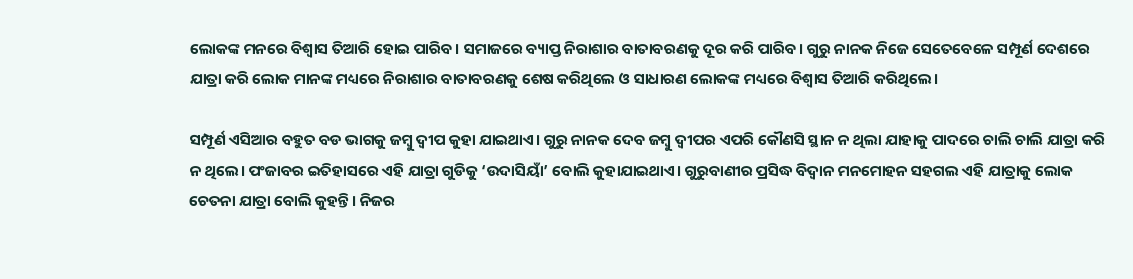ଲୋକଙ୍କ ମନରେ ବିଶ୍ୱାସ ତିଆରି ହୋଇ ପାରିବ। ସମାଜରେ ବ୍ୟାପ୍ତ ନିରାଶାର ବାତାବରଣକୁ ଦୂର କରି ପାରିବ। ଗୁରୁ ନାନକ ନିଜେ ସେତେବେଳେ ସମ୍ପୂର୍ଣ ଦେଶରେ ଯାତ୍ରା କରି ଲୋକ ମାନଙ୍କ ମଧ୍ୟରେ ନିରାଶାର ବାତାବରଣକୁ ଶେଷ କରିଥିଲେ ଓ ସାଧାରଣ ଲୋକଙ୍କ ମଧ୍ୟରେ ବିଶ୍ୱାସ ତିଆରି କରିଥିଲେ।

ସମ୍ପୂର୍ଣ ଏସିଆର ବହୁତ ବଡ ଭାଗକୁ ଜମ୍ବୁ ଦ୍ୱୀପ କୁହା ଯାଇଥାଏ। ଗୁରୁ ନାନକ ଦେବ ଜମ୍ବୁ ଦ୍ୱୀପର ଏପରି କୌଣସି ସ୍ଥାନ ନ ଥିଲା ଯାହାକୁ ପାଦରେ ଚାଲି ଚାଲି ଯାତ୍ରା କରି ନ ଥିଲେ। ପଂଜାବର ଇତିହାସରେ ଏହି ଯାତ୍ରା ଗୁଡିକୁ ‘ଉଦାସିୟାଁ’ ବୋଲି କୁହାଯାଇଥାଏ। ଗୁରୁବାଣୀର ପ୍ରସିଦ୍ଧ ବିଦ୍ୱାନ ମନମୋହନ ସହଗଲ ଏହି ଯାତ୍ରାକୁ ଲୋକ ଚେତନା ଯାତ୍ରା ବୋଲି କୁହନ୍ତି। ନିଜର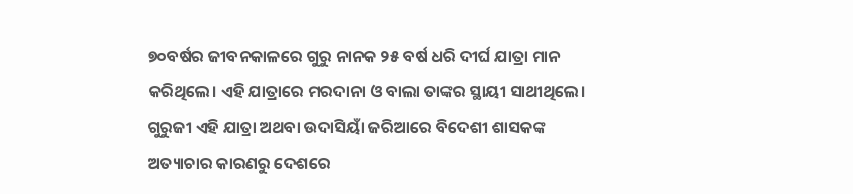୭୦ବର୍ଷର ଜୀବନକାଳରେ ଗୁରୁ ନାନକ ୨୫ ବର୍ଷ ଧରି ଦୀର୍ଘ ଯାତ୍ରା ମାନ କରିଥିଲେ। ଏହି ଯାତ୍ରାରେ ମରଦାନା ଓ ବାଲା ତାଙ୍କର ସ୍ଥାୟୀ ସାଥୀଥିଲେ। ଗୁରୁଜୀ ଏହି ଯାତ୍ରା ଅଥବା ଉଦାସିୟାଁ ଜରିଆରେ ବିଦେଶୀ ଶାସକଙ୍କ ଅତ୍ୟାଚାର କାରଣରୁ ଦେଶରେ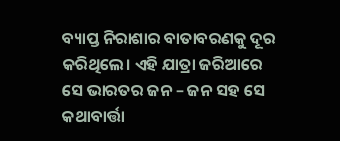ବ୍ୟାପ୍ତ ନିରାଶାର ବାତାବରଣକୁ ଦୂର କରିଥିଲେ। ଏହି ଯାତ୍ରା ଜରିଆରେ ସେ ଭାରତର ଜନ – ଜନ ସହ ସେ କଥାବାର୍ତ୍ତା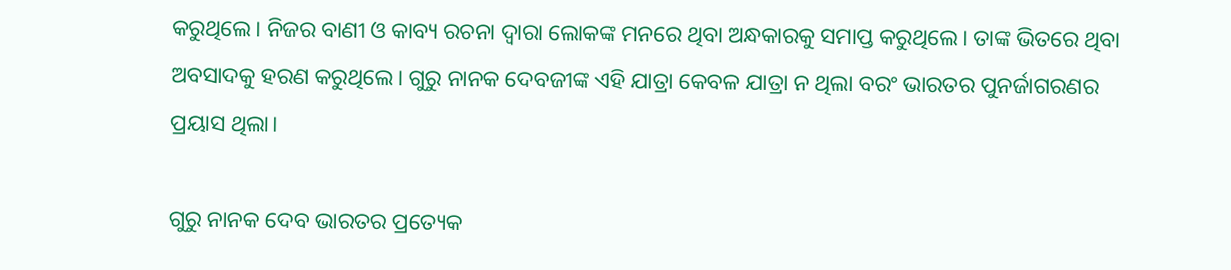କରୁଥିଲେ। ନିଜର ବାଣୀ ଓ କାବ୍ୟ ରଚନା ଦ୍ୱାରା ଲୋକଙ୍କ ମନରେ ଥିବା ଅନ୍ଧକାରକୁ ସମାପ୍ତ କରୁଥିଲେ। ତାଙ୍କ ଭିତରେ ଥିବା ଅବସାଦକୁ ହରଣ କରୁଥିଲେ। ଗୁରୁ ନାନକ ଦେବଜୀଙ୍କ ଏହି ଯାତ୍ରା କେବଳ ଯାତ୍ରା ନ ଥିଲା ବରଂ ଭାରତର ପୁନର୍ଜାଗରଣର ପ୍ରୟାସ ଥିଲା।

ଗୁରୁ ନାନକ ଦେବ ଭାରତର ପ୍ରତ୍ୟେକ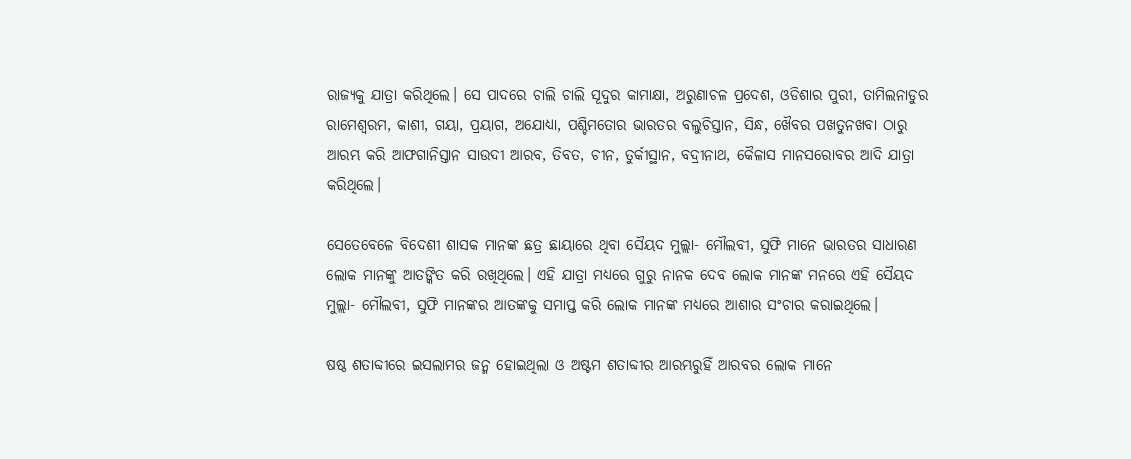ରାଜ୍ୟକୁ ଯାତ୍ରା କରିଥିଲେ। ସେ ପାଦରେ ଚାଲି ଚାଲି ସୂଦୁର କାମାକ୍ଷା, ଅରୁଣାଚଳ ପ୍ରଦେଶ, ଓଡିଶାର ପୁରୀ, ତାମିଲନାଡୁର ରାମେଶ୍ୱରମ, କାଶୀ, ଗୟା, ପ୍ରୟାଗ, ଅଯୋଧ୍ୟା, ପଶ୍ଚିମତୋର ଭାରତର ବଲୁଚିସ୍ତାନ, ସିନ୍ଧ, ଖୈବର ପଖତୁନଖବା ଠାରୁ ଆରମ୍ଭ କରି ଆଫଗାନିସ୍ତାନ ସାଉଦୀ ଆରବ, ତିବତ, ଚୀନ, ତୁର୍କୀସ୍ଥାନ, ବଦ୍ରୀନାଥ, କୈଳାସ ମାନସରୋବର ଆଦି ଯାତ୍ରା କରିଥିଲେ।

ସେତେବେଳେ ବିଦେଶୀ ଶାସକ ମାନଙ୍କ ଛତ୍ର ଛାୟାରେ ଥିବା ସୈୟଦ ମୁଲ୍ଲା- ମୌଲବୀ, ସୁଫି ମାନେ ଭାରତର ସାଧାରଣ ଲୋକ ମାନଙ୍କୁ ଆତଙ୍କିତ କରି ରଖିଥିଲେ। ଏହି ଯାତ୍ରା ମଧ୍ୟରେ ଗୁରୁ ନାନକ ଦେବ ଲୋକ ମାନଙ୍କ ମନରେ ଏହି ସୈୟଦ ମୁଲ୍ଲା- ମୌଲବୀ, ସୁଫି ମାନଙ୍କର ଆତଙ୍କକୁ ସମାପ୍ତ କରି ଲୋକ ମାନଙ୍କ ମଧ୍ୟରେ ଆଶାର ସଂଚାର କରାଇଥିଲେ।

ଷଷ୍ଠ ଶତାବ୍ଦୀରେ ଇସଲାମର ଜନ୍ମ ହୋଇଥିଲା ଓ ଅଷ୍ଟମ ଶତାବ୍ଦୀର ଆରମ୍ଭରୁହିଁ ଆରବର ଲୋକ ମାନେ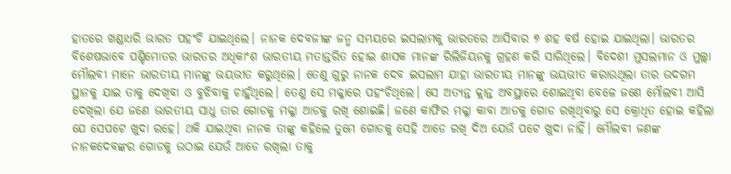ହାତରେ ଖଣ୍ଡାଧରି ଭାରତ ପହଂଚି ଯାଇଥିଲେ। ନାନକ ଦେବଜୀଙ୍କ ଜନ୍ମ ସମୟରେ ଇସଲାମକୁ ଭାରତରେ ଆସିବାର ୭ ଶହ ବର୍ଷ ହୋଇ ଯାଇଥିଲା। ଭାରତର ବିଶେଷଭାବେ ପଶ୍ଚିମୋତର ଭାରତର ଅଧିକାଂଶ ଭାରତୀୟ ମତାନ୍ତରିତ ହୋଇ ଶାସକ ମାନଙ୍କ ରିଲିଜିୟନକୁ ଗ୍ରହଣ କରି ସାରିଥିଲେ। ବିଦେଶୀ ମୁସଲମାନ ଓ ମୁଲ୍ଲା ମୌଲବୀ ମାନେ ଭାରତୀୟ ମାନଙ୍କୁ ଭୟଭୀତ କରୁଥିଲେ। ତେଣୁ ଗୁରୁ ନାନକ ଦେବ ଇସଲାମ ଯାହା ଭାରତୀୟ ମାନଙ୍କୁ ଭୟଭୀତ କରାଉଥିଲା ତାର ଉଦଗମ ସ୍ଥାନକୁ ଯାଇ ତାକୁ ଦେଖିବା ଓ ବୁଝିବାକୁ ଚାହୁଁଥିଲେ। ତେଣୁ ସେ ମକ୍କାରେ ପହଂଚିଥିଲେ। ସେ ଅତ୍ୟନ୍ତ କ୍ଲାନ୍ତ ଅବସ୍ଥାରେ ଶୋଇଥିବା ବେଳେ ଜଣେ ମୌଲବୀ ଆସି ଦେଖିଲା ଯେ ଜଣେ ଭାରତୀୟ ସାଧୁ ତାର ଗୋଡକୁ ମକ୍କା ଆଡକୁ ରଖି ଶୋଇଛି। ଜଣେ କାଫିର ମକ୍କା କାବା ଆଡକୁ ଗୋଡ ରଖିଥିବାରୁ ସେ କ୍ରୋଧିତ ହୋଇ କହିଲା ଯେ ସେପଟେ ଖୁଦା ରହେ। ଥକି ଯାଇଥିବା ନାନକ ତାଙ୍କୁ କହିଲେ ତୁମେ ଗୋଡକୁ ସେହି ଆଡେ ରଖି ଦିଅ ଯେଉଁ ପଟେ ଖୁଦା ନାହିଁ। ମୌଲବୀ ଜଣଙ୍କ ନାନକଦେବଙ୍କର ଗୋଡକୁ ଉଠାଇ ଯେଉଁ ଆଡେ ରଖିଲା ତାକୁ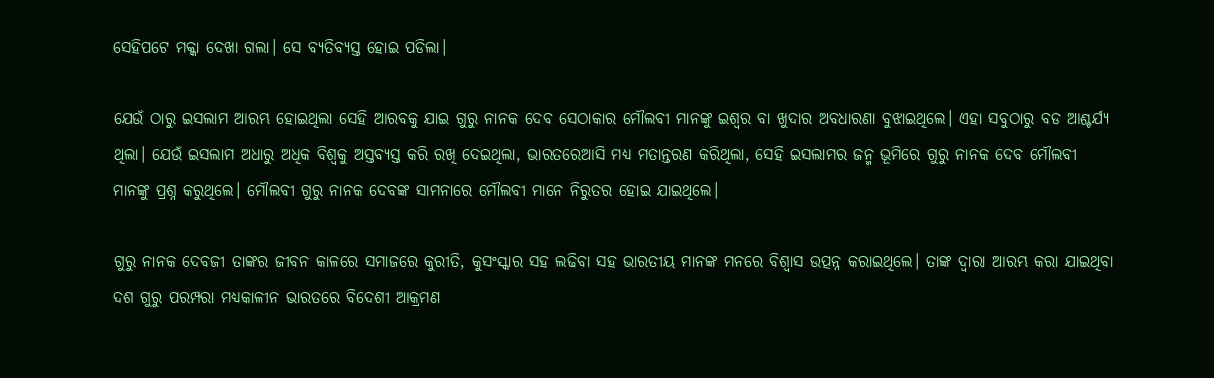ସେହିପଟେ ମକ୍କା ଦେଖା ଗଲା। ସେ ବ୍ୟତିବ୍ୟସ୍ତ ହୋଇ ପଡିଲା।

ଯେଉଁ ଠାରୁ ଇସଲାମ ଆରମ୍ଭ ହୋଇଥିଲା ସେହି ଆରବକୁ ଯାଇ ଗୁରୁ ନାନକ ଦେବ ସେଠାକାର ମୌଲବୀ ମାନଙ୍କୁ ଇଶ୍ୱର ବା ଖୁଦାର ଅବଧାରଣା ବୁଝାଇଥିଲେ। ଏହା ସବୁଠାରୁ ବଡ ଆଶ୍ଚର୍ଯ୍ୟ ଥିଲା। ଯେଉଁ ଇସଲାମ ଅଧାରୁ ଅଧିକ ବିଶ୍ୱକୁ ଅସ୍ତବ୍ୟସ୍ତ କରି ରଖି ଦେଇଥିଲା, ଭାରତରେଆସି ମଧ୍ୟ ମତାନ୍ତରଣ କରିଥିଲା, ସେହି ଇସଲାମର ଜନ୍ମ ଭୂମିରେ ଗୁରୁ ନାନକ ଦେବ ମୌଲବୀ ମାନଙ୍କୁ ପ୍ରଶ୍ନ କରୁଥିଲେ। ମୌଲବୀ ଗୁରୁ ନାନକ ଦେବଙ୍କ ସାମନାରେ ମୌଲବୀ ମାନେ ନିରୁତର ହୋଇ ଯାଇଥିଲେ।

ଗୁରୁ ନାନକ ଦେବଜୀ ତାଙ୍କର ଜୀବନ କାଳରେ ସମାଜରେ କୁରୀତି, କୁସଂସ୍କାର ସହ ଲଢିବା ସହ ଭାରତୀୟ ମାନଙ୍କ ମନରେ ବିଶ୍ୱାସ ଉତ୍ପନ୍ନ କରାଇଥିଲେ। ତାଙ୍କ ଦ୍ୱାରା ଆରମ୍ଭ କରା ଯାଇଥିବା ଦଶ ଗୁରୁ ପରମ୍ପରା ମଧ୍ୟକାଳୀନ ଭାରତରେ ବିଦେଶୀ ଆକ୍ରମଣ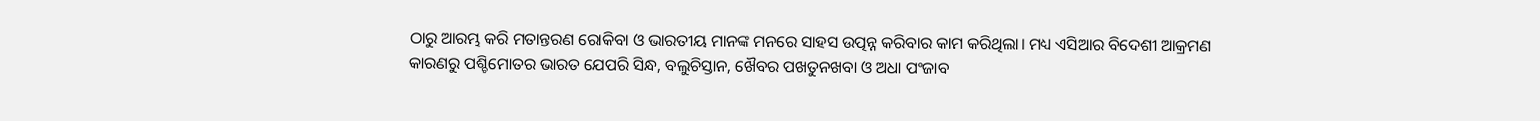ଠାରୁ ଆରମ୍ଭ କରି ମତାନ୍ତରଣ ରୋକିବା ଓ ଭାରତୀୟ ମାନଙ୍କ ମନରେ ସାହସ ଉତ୍ପନ୍ନ କରିବାର କାମ କରିଥିଲା। ମଧ୍ୟ ଏସିଆର ବିଦେଶୀ ଆକ୍ରମଣ କାରଣରୁ ପଶ୍ଚିମୋତର ଭାରତ ଯେପରି ସିନ୍ଧ, ବଲୁଚିସ୍ତାନ, ଖୈବର ପଖତୁନଖବା ଓ ଅଧା ପଂଜାବ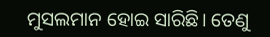ମୁସଲମାନ ହୋଇ ସାରିଛି। ତେଣୁ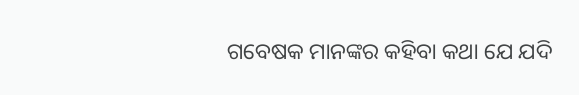ଗବେଷକ ମାନଙ୍କର କହିବା କଥା ଯେ ଯଦି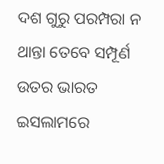ଦଶ ଗୁରୁ ପରମ୍ପରା ନ ଥାନ୍ତା ତେବେ ସମ୍ପୂର୍ଣ ଉତର ଭାରତ ଇସଲାମରେ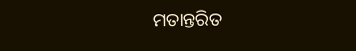ମତାନ୍ତରିତ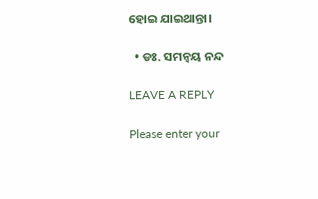ହୋଇ ଯାଇଥାନ୍ତା।

  • ଡଃ. ସମନ୍ୱୟ ନନ୍ଦ

LEAVE A REPLY

Please enter your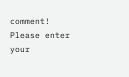comment!
Please enter your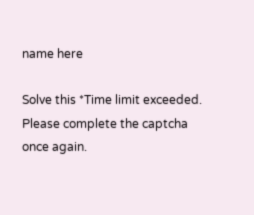name here

Solve this *Time limit exceeded. Please complete the captcha once again.